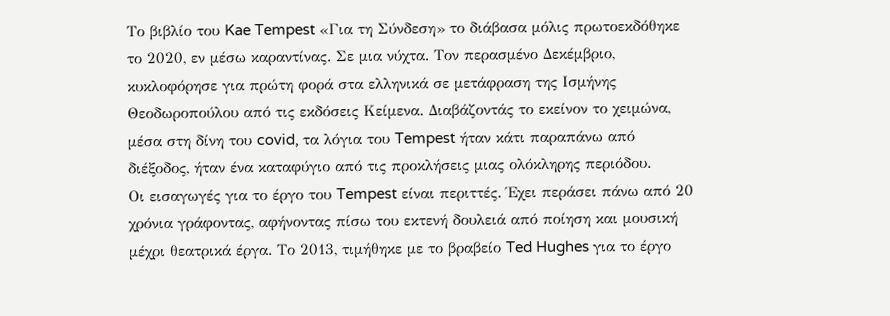Το βιβλίο του Kae Tempest «Για τη Σύνδεση» το διάβασα μόλις πρωτοεκδόθηκε το 2020, εν μέσω καραντίνας. Σε μια νύχτα. Τον περασμένο Δεκέμβριο, κυκλοφόρησε για πρώτη φορά στα ελληνικά σε μετάφραση της Ισμήνης Θεοδωροπούλου από τις εκδόσεις Κείμενα. Διαβάζοντάς το εκείνον το χειμώνα, μέσα στη δίνη του covid, τα λόγια του Tempest ήταν κάτι παραπάνω από διέξοδος, ήταν ένα καταφύγιο από τις προκλήσεις μιας ολόκληρης περιόδου.
Οι εισαγωγές για το έργο του Tempest είναι περιττές. Έχει περάσει πάνω από 20 χρόνια γράφοντας, αφήνοντας πίσω του εκτενή δουλειά από ποίηση και μουσική μέχρι θεατρικά έργα. Το 2013, τιμήθηκε με το βραβείο Ted Hughes για το έργο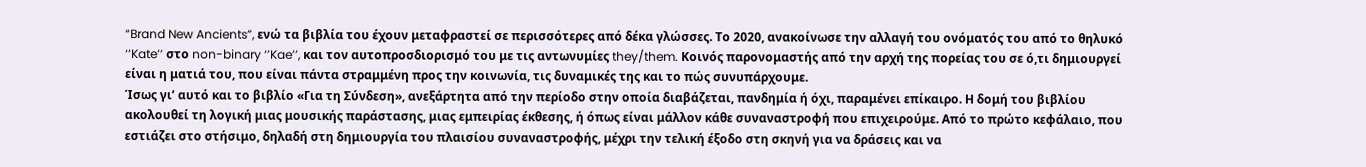“Brand New Ancients”, ενώ τα βιβλία του έχουν μεταφραστεί σε περισσότερες από δέκα γλώσσες. Το 2020, ανακοίνωσε την αλλαγή του ονόματός του από το θηλυκό ‘’Kate’’ στο non-binary ‘’Kae’’, και τον αυτοπροσδιορισμό του με τις αντωνυμίες they/them. Κοινός παρονομαστής από την αρχή της πορείας του σε ό,τι δημιουργεί είναι η ματιά του, που είναι πάντα στραμμένη προς την κοινωνία, τις δυναμικές της και το πώς συνυπάρχουμε.
Ίσως γι’ αυτό και το βιβλίο «Για τη Σύνδεση», ανεξάρτητα από την περίοδο στην οποία διαβάζεται, πανδημία ή όχι, παραμένει επίκαιρο. Η δομή του βιβλίου ακολουθεί τη λογική μιας μουσικής παράστασης, μιας εμπειρίας έκθεσης, ή όπως είναι μάλλον κάθε συναναστροφή που επιχειρούμε. Από το πρώτο κεφάλαιο, που εστιάζει στο στήσιμο, δηλαδή στη δημιουργία του πλαισίου συναναστροφής, μέχρι την τελική έξοδο στη σκηνή για να δράσεις και να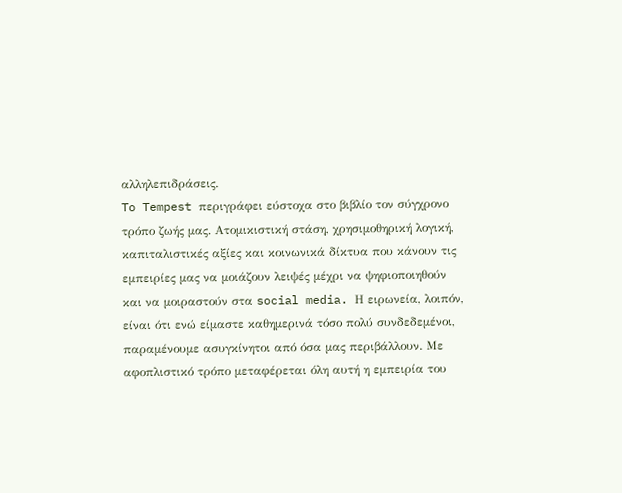αλληλεπιδράσεις.
To Tempest περιγράφει εύστοχα στο βιβλίο τον σύγχρονο τρόπο ζωής μας. Ατομικιστική στάση, χρησιμοθηρική λογική, καπιταλιστικές αξίες και κοινωνικά δίκτυα που κάνουν τις εμπειρίες μας να μοιάζουν λειψές μέχρι να ψηφιοποιηθούν και να μοιραστούν στα social media. Η ειρωνεία, λοιπόν, είναι ότι ενώ είμαστε καθημερινά τόσο πολύ συνδεδεμένοι, παραμένουμε ασυγκίνητοι από όσα μας περιβάλλουν. Με αφοπλιστικό τρόπο μεταφέρεται όλη αυτή η εμπειρία του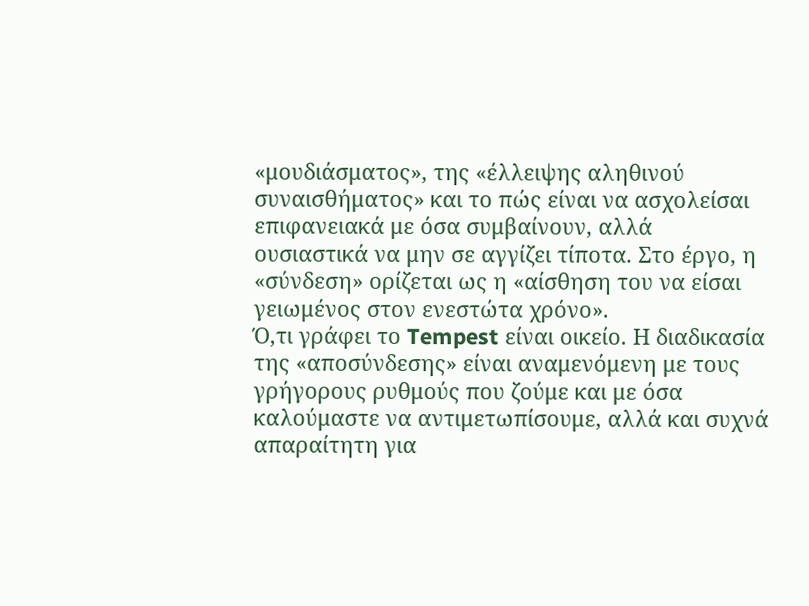«μουδιάσματος», της «έλλειψης αληθινού συναισθήματος» και το πώς είναι να ασχολείσαι επιφανειακά με όσα συμβαίνουν, αλλά ουσιαστικά να μην σε αγγίζει τίποτα. Στο έργο, η «σύνδεση» ορίζεται ως η «αίσθηση του να είσαι γειωμένος στον ενεστώτα χρόνο».
Ό,τι γράφει το Tempest είναι οικείο. Η διαδικασία της «αποσύνδεσης» είναι αναμενόμενη με τους γρήγορους ρυθμούς που ζούμε και με όσα καλούμαστε να αντιμετωπίσουμε, αλλά και συχνά απαραίτητη για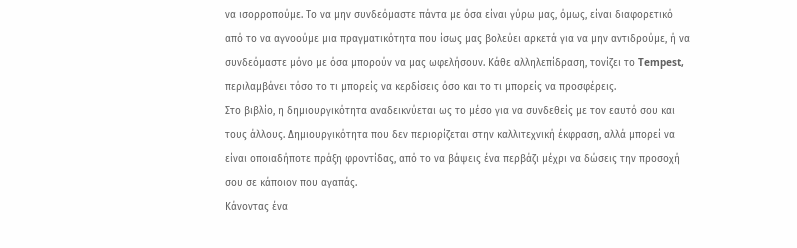να ισορροπούμε. Το να μην συνδεόμαστε πάντα με όσα είναι γύρω μας, όμως, είναι διαφορετικό από το να αγνοούμε μια πραγματικότητα που ίσως μας βολεύει αρκετά για να μην αντιδρούμε, ή να συνδεόμαστε μόνο με όσα μπορούν να μας ωφελήσουν. Κάθε αλληλεπίδραση, τονίζει το Tempest, περιλαμβάνει τόσο το τι μπορείς να κερδίσεις όσο και το τι μπορείς να προσφέρεις.
Στο βιβλίο, η δημιουργικότητα αναδεικνύεται ως το μέσο για να συνδεθείς με τον εαυτό σου και τους άλλους. Δημιουργικότητα που δεν περιορίζεται στην καλλιτεχνική έκφραση, αλλά μπορεί να είναι οποιαδήποτε πράξη φροντίδας, από το να βάψεις ένα περβάζι μέχρι να δώσεις την προσοχή σου σε κάποιον που αγαπάς.
Κάνοντας ένα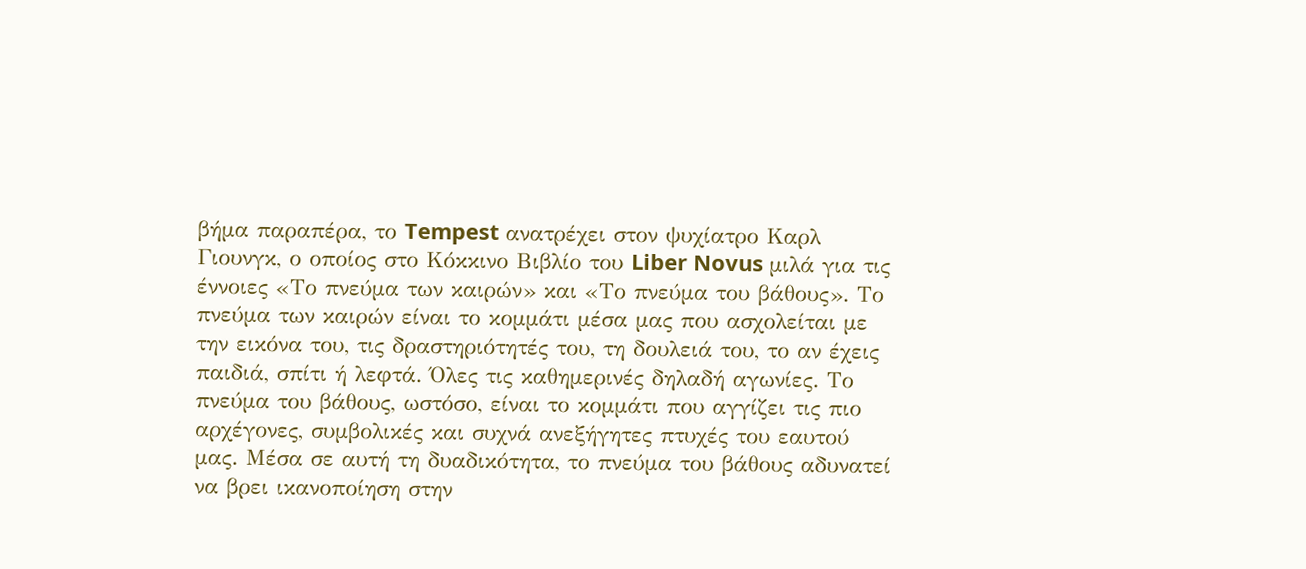βήμα παραπέρα, το Tempest ανατρέχει στον ψυχίατρο Καρλ Γιουνγκ, ο οποίος στο Κόκκινο Βιβλίο του Liber Novus μιλά για τις έννοιες «Το πνεύμα των καιρών» και «Το πνεύμα του βάθους». Το πνεύμα των καιρών είναι το κομμάτι μέσα μας που ασχολείται με την εικόνα του, τις δραστηριότητές του, τη δουλειά του, το αν έχεις παιδιά, σπίτι ή λεφτά. Όλες τις καθημερινές δηλαδή αγωνίες. Το πνεύμα του βάθους, ωστόσο, είναι το κομμάτι που αγγίζει τις πιο αρχέγονες, συμβολικές και συχνά ανεξήγητες πτυχές του εαυτού μας. Μέσα σε αυτή τη δυαδικότητα, το πνεύμα του βάθους αδυνατεί να βρει ικανοποίηση στην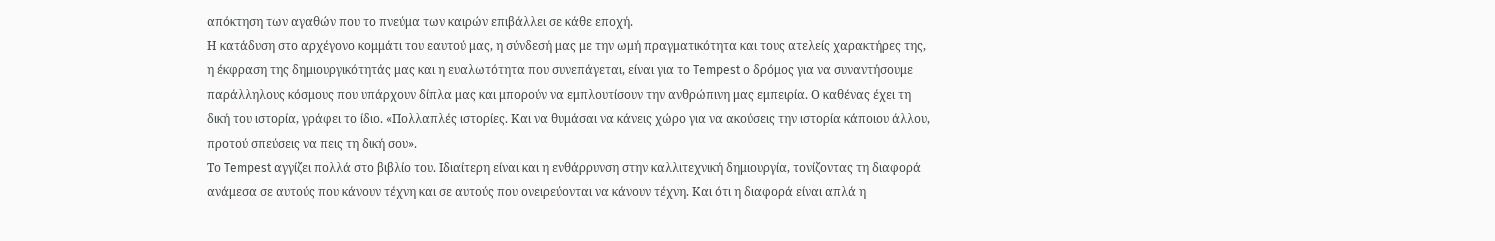απόκτηση των αγαθών που το πνεύμα των καιρών επιβάλλει σε κάθε εποχή.
Η κατάδυση στο αρχέγονο κομμάτι του εαυτού μας, η σύνδεσή μας με την ωμή πραγματικότητα και τους ατελείς χαρακτήρες της, η έκφραση της δημιουργικότητάς μας και η ευαλωτότητα που συνεπάγεται, είναι για το Tempest ο δρόμος για να συναντήσουμε παράλληλους κόσμους που υπάρχουν δίπλα μας και μπορούν να εμπλουτίσουν την ανθρώπινη μας εμπειρία. Ο καθένας έχει τη δική του ιστορία, γράφει το ίδιο. «Πολλαπλές ιστορίες. Και να θυμάσαι να κάνεις χώρο για να ακούσεις την ιστορία κάποιου άλλου, προτού σπεύσεις να πεις τη δική σου».
Το Tempest αγγίζει πολλά στο βιβλίο του. Ιδιαίτερη είναι και η ενθάρρυνση στην καλλιτεχνική δημιουργία, τονίζοντας τη διαφορά ανάμεσα σε αυτούς που κάνουν τέχνη και σε αυτούς που ονειρεύονται να κάνουν τέχνη. Και ότι η διαφορά είναι απλά η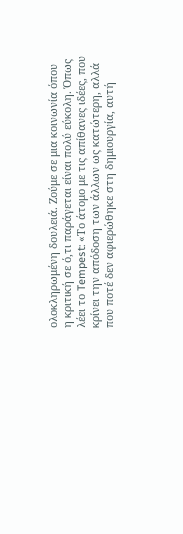ολοκληρωμένη δουλειά. Ζούμε σε μια κοινωνία όπου η κριτική σε ό,τι παράγεται είναι πολύ εύκολη. Όπως λέει το Tempest: «Το άτομο με τις απίθανες ιδέες, που κρίνει την απόδοση των άλλων ως κατώτερη, αλλά που ποτέ δεν αφιερώθηκε στη δημιουργία, αυτή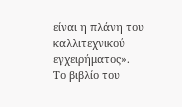είναι η πλάνη του καλλιτεχνικού εγχειρήματος».
Το βιβλίο του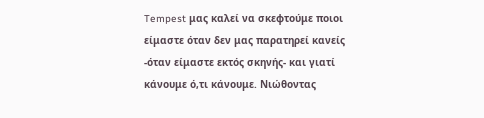Tempest μας καλεί να σκεφτούμε ποιοι είμαστε όταν δεν μας παρατηρεί κανείς -όταν είμαστε εκτός σκηνής- και γιατί κάνουμε ό,τι κάνουμε. Νιώθοντας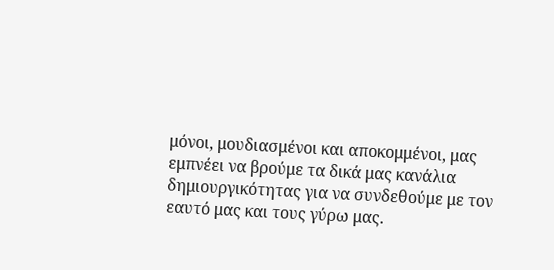μόνοι, μουδιασμένοι και αποκομμένοι, μας εμπνέει να βρούμε τα δικά μας κανάλια δημιουργικότητας για να συνδεθούμε με τον εαυτό μας και τους γύρω μας.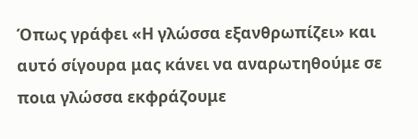Όπως γράφει «Η γλώσσα εξανθρωπίζει» και αυτό σίγουρα μας κάνει να αναρωτηθούμε σε ποια γλώσσα εκφράζουμε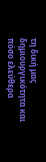τη δική μας δημιουργικότητα και πόσο ελεύθερα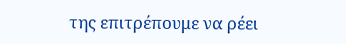της επιτρέπουμε να ρέει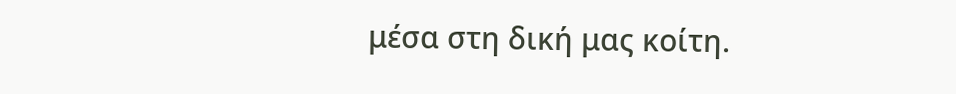μέσα στη δική μας κοίτη.